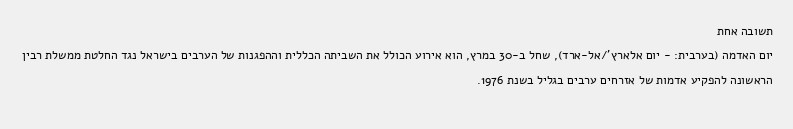תשובה אחת
יום האדמה (בערבית: - יום אלארץ'/אל-ארד), שחל ב-30 במרץ, הוא אירוע הכולל את השביתה הכללית וההפגנות של הערבים בישראל נגד החלטת ממשלת רבין הראשונה להפקיע אדמות של אזרחים ערבים בגליל בשנת 1976.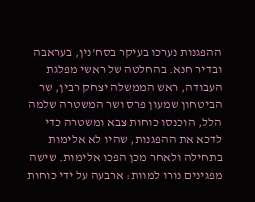ההפגנות נערכו בעיקר בסח'נין, בעראבה ובדיר חנא. בהחלטה של ראשי מפלגת העבודה, ראש הממשלה יצחק רבין, שר הביטחון שמעון פרס ושר המשטרה שלמה הלל, הוכנסו כוחות צבא ומשטרה כדי לדכא את ההפגנות, שהיו לא אלימות בתחילה ולאחר מכן הפכו אלימות. שישה מפגינים נורו למוות: ארבעה על ידי כוחות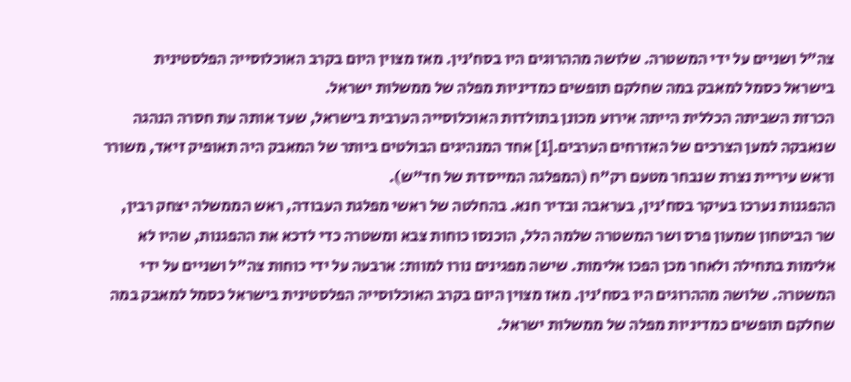צה"ל ושניים על ידי המשטרה. שלושה מההרוגים היו בסח'נין. מאז מצוין היום בקרב האוכלוסייה הפלסטינית בישראל כסמל למאבק במה שחלקם תופשים כמדיניות מפלה של ממשלות ישראל.
הכרזת השביתה הכללית הייתה אירוע מכונן בתולדות האוכלוסייה הערבית בישראל, שעד אותה עת חסרה הנהגה שנאבקה למען הצרכים של האזרחים הערבים.[1] אחד המנהיגים הבולטים ביותר של המאבק היה תאופיק זיאד, משורר וראש עיריית נצרת שנבחר מטעם רק"ח (המפלגה המייסדת של חד"ש).
ההפגנות נערכו בעיקר בסח'נין, בעראבה ובדיר חנא. בהחלטה של ראשי מפלגת העבודה, ראש הממשלה יצחק רבין, שר הביטחון שמעון פרס ושר המשטרה שלמה הלל, הוכנסו כוחות צבא ומשטרה כדי לדכא את ההפגנות, שהיו לא אלימות בתחילה ולאחר מכן הפכו אלימות. שישה מפגינים נורו למוות: ארבעה על ידי כוחות צה"ל ושניים על ידי המשטרה. שלושה מההרוגים היו בסח'נין. מאז מצוין היום בקרב האוכלוסייה הפלסטינית בישראל כסמל למאבק במה שחלקם תופשים כמדיניות מפלה של ממשלות ישראל.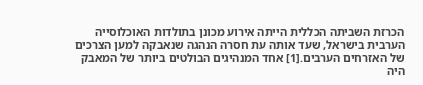הכרזת השביתה הכללית הייתה אירוע מכונן בתולדות האוכלוסייה הערבית בישראל, שעד אותה עת חסרה הנהגה שנאבקה למען הצרכים של האזרחים הערבים.[1] אחד המנהיגים הבולטים ביותר של המאבק היה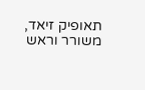תאופיק זיאד, משורר וראש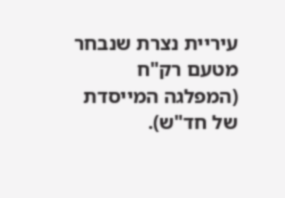עיריית נצרת שנבחר מטעם רק"ח (המפלגה המייסדת של חד"ש).